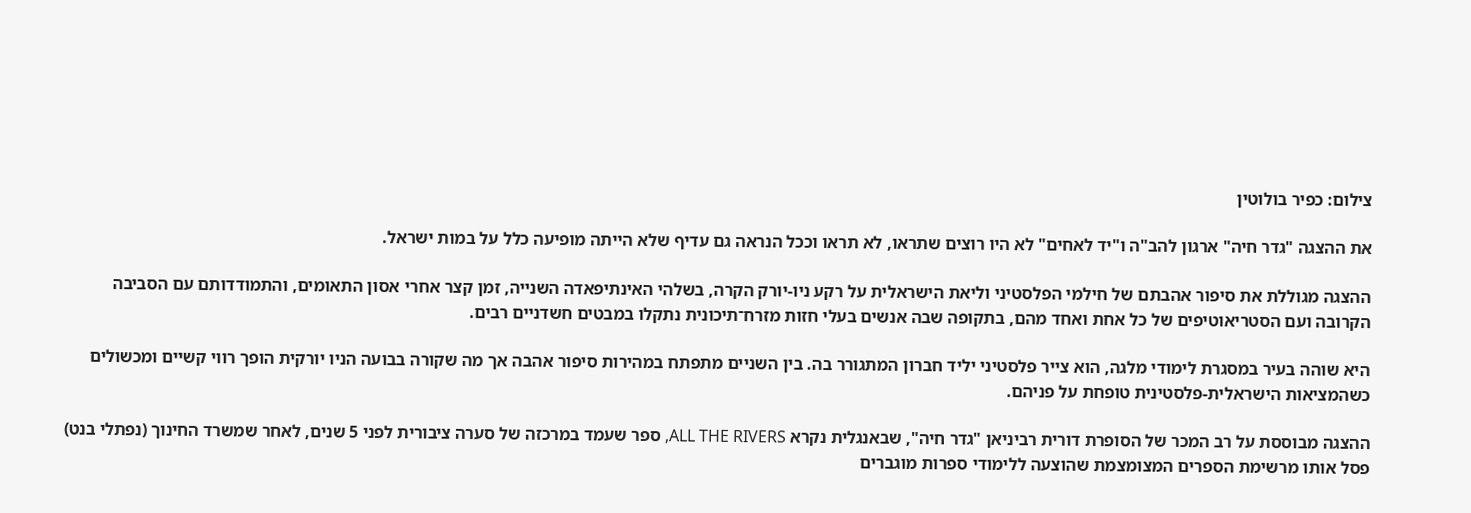צילום: כפיר בולוטין

את ההצגה "גדר חיה" ארגון להב"ה ו"יד לאחים" לא היו רוצים שתראו, לא תראו וככל הנראה גם עדיף שלא הייתה מופיעה כלל על במות ישראל.

ההצגה מגוללת את סיפור אהבתם של חילמי הפלסטיני וליאת הישראלית על רקע ניו-יורק הקרה, בשלהי האינתיפאדה השנייה, זמן קצר אחרי אסון התאומים, והתמודדותם עם הסביבה הקרובה ועם הסטריאוטיפים של כל אחת ואחד מהם, בתקופה שבה אנשים בעלי חזות מזרח־תיכונית נתקלו במבטים חשדניים רבים.

היא שוהה בעיר במסגרת לימודי מלגה, הוא צייר פלסטיני יליד חברון המתגורר בה. בין השניים מתפתח במהירות סיפור אהבה אך מה שקורה בבועה הניו יורקית הופך רווי קשיים ומכשולים כשהמציאות הישראלית-פלסטינית טופחת על פניהם.

ההצגה מבוססת על רב המכר של הסופרת דורית רביניאן "גדר חיה", שבאנגלית נקרא ALL THE RIVERS, ספר שעמד במרכזה של סערה ציבורית לפני 5 שנים, לאחר שמשרד החינוך (נפתלי בנט) פסל אותו מרשימת הספרים המצומצמת שהוצעה ללימודי ספרות מוגברים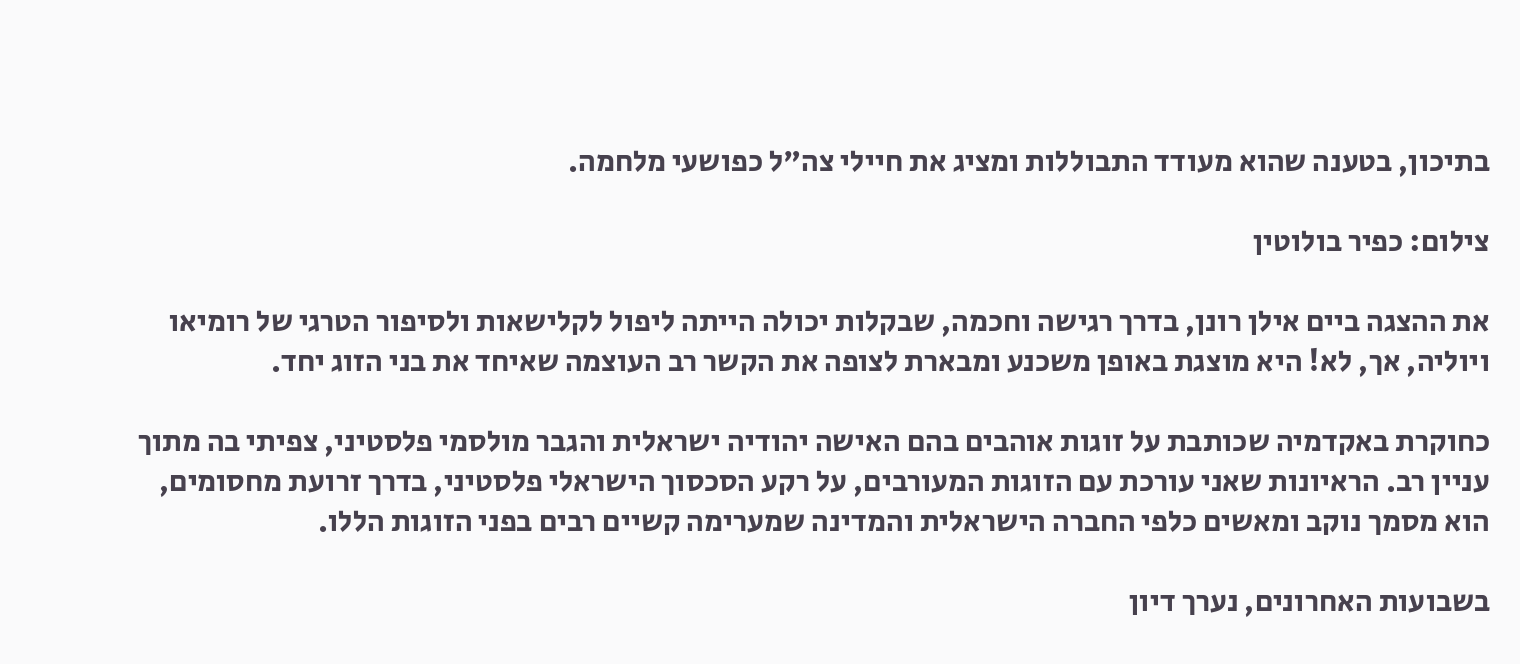בתיכון, בטענה שהוא מעודד התבוללות ומציג את חיילי צה"ל כפושעי מלחמה.

צילום: כפיר בולוטין

את ההצגה ביים אילן רונן, בדרך רגישה וחכמה, שבקלות יכולה הייתה ליפול לקלישאות ולסיפור הטרגי של רומיאו ויוליה, אך, לא! היא מוצגת באופן משכנע ומבארת לצופה את הקשר רב העוצמה שאיחד את בני הזוג יחד.

כחוקרת באקדמיה שכותבת על זוגות אוהבים בהם האישה יהודיה ישראלית והגבר מולסמי פלסטיני, צפיתי בה מתוך עניין רב. הראיונות שאני עורכת עם הזוגות המעורבים, על רקע הסכסוך הישראלי פלסטיני, בדרך זרועת מחסומים, הוא מסמך נוקב ומאשים כלפי החברה הישראלית והמדינה שמערימה קשיים רבים בפני הזוגות הללו.

בשבועות האחרונים, נערך דיון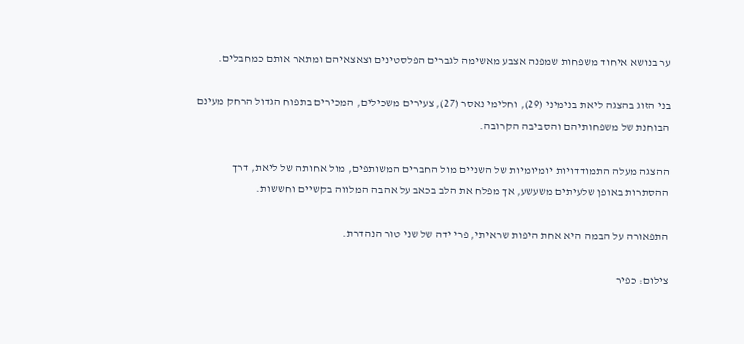ער בנושא איחוד משפחות שמפנה אצבע מאשימה לגברים הפלסטינים וצאצאיהם ומתאר אותם כמחבלים.

בני הזוג בהצגה ליאת בנימיני (29), וחלימי נאסר (27), צעירים משכילים, המכירים בתפוח הגדול הרחק מעינם הבוחנת של משפחותיהם והסביבה הקרובה.

ההצגה מעלה התמודדויות יומיומיות של השניים מול החברים המשותפים, מול אחותה של ליאת, דרך ההסתרות באופן שלעיתים משעשע, אך מפלח את הלב בכאב על אהבה המלווה בקשיים וחששות.

התפאורה על הבמה היא אחת היפות שראיתי, פרי ידה של שני טור הנהדרת.

צילום: כפיר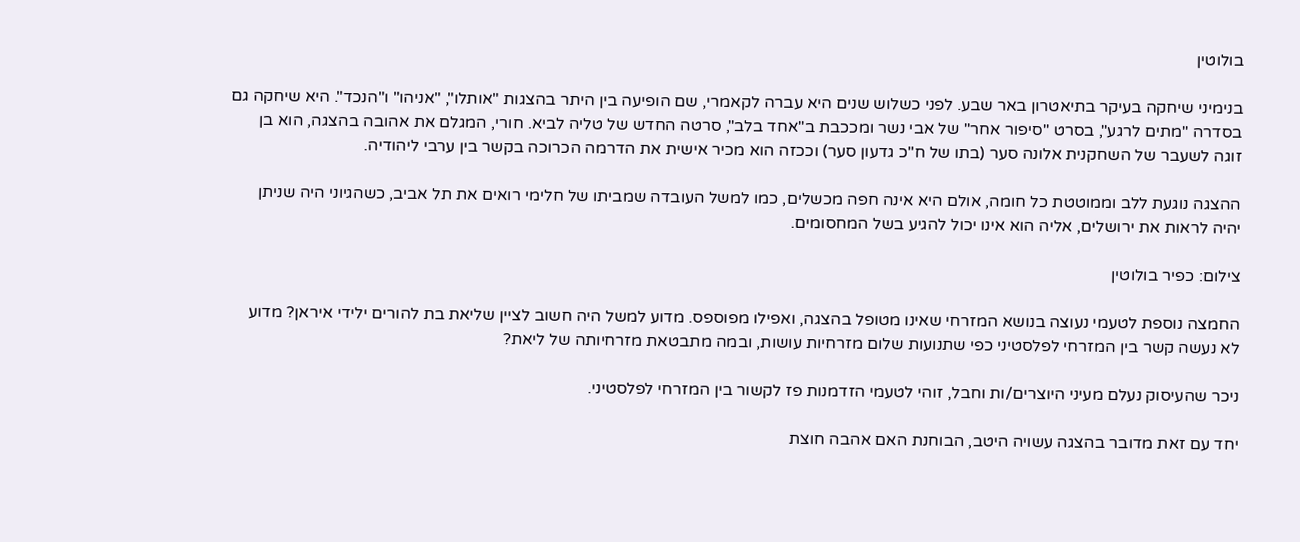בולוטין

בנימיני שיחקה בעיקר בתיאטרון באר שבע. לפני כשלוש שנים היא עברה לקאמרי, שם הופיעה בין היתר בהצגות "אותלו", "אניהו" ו"הנכד". היא שיחקה גם בסדרה "מתים לרגע", בסרט "סיפור אחר" של אבי נשר ומככבת ב"אחד בלב", סרטה החדש של טליה לביא. חורי, המגלם את אהובה בהצגה, הוא בן זוגה לשעבר של השחקנית אלונה סער (בתו של ח"כ גדעון סער) וככזה הוא מכיר אישית את הדרמה הכרוכה בקשר בין ערבי ליהודיה.

ההצגה נוגעת ללב וממוטטת כל חומה, אולם היא אינה חפה מכשלים, כמו למשל העובדה שמביתו של חלימי רואים את תל אביב, כשהגיוני היה שניתן יהיה לראות את ירושלים, אליה הוא אינו יכול להגיע בשל המחסומים.

צילום: כפיר בולוטין

החמצה נוספת לטעמי נעוצה בנושא המזרחי שאינו מטופל בהצגה, ואפילו מפוספס. מדוע למשל היה חשוב לציין שליאת בת להורים ילידי איראן? מדוע לא נעשה קשר בין המזרחי לפלסטיני כפי שתנועות שלום מזרחיות עושות, ובמה מתבטאת מזרחיותה של ליאת?

ניכר שהעיסוק נעלם מעיני היוצרים/ות וחבל, זוהי לטעמי הזדמנות פז לקשור בין המזרחי לפלסטיני.

יחד עם זאת מדובר בהצגה עשויה היטב, הבוחנת האם אהבה חוצת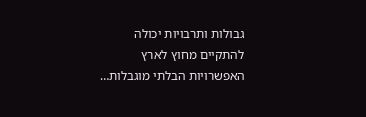גבולות ותרבויות יכולה להתקיים מחוץ לארץ האפשרויות הבלתי מוגבלות…